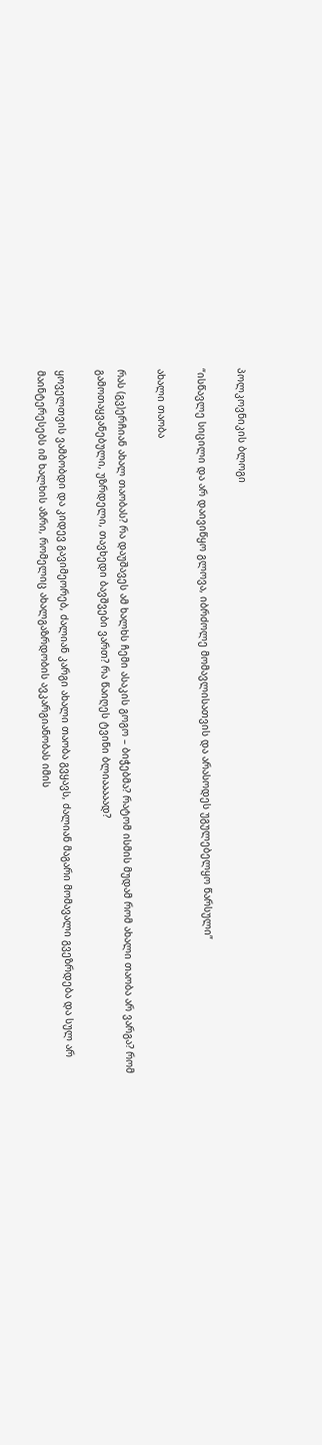პოლკოვნიკის ბლოგი

“ისწავლე სიცილი და არ დაივიწყო გლოვა, იბრძოლე მომავლისათვის და არასოდეს უგულებელყო წარსული”

ახალი თაობა

რას (გვ)ერჩიან ახალ თაობას? რა დაუშავეს ამ ხალხს ჩემი ასაკის გოგო – ბიჭებმა? რატომ ისმის მუდამ რომ ახალი თაობა არ ვარგა? რომ გამოთაყვანებული, უზრდელი, თავხედი ბავშვები ვართ? რა წაიღეს ტვინი ბლიააააად?

ყოველთვის ვამბობდი და კიდევ გავიმეორებ, ძალიან კარგი ახალი თაობა გვყავს, ძალიან მაგარი მომავალი გვეზრდება და სულ არ მაინტერესებს იმ ხალხის აზრი, რომელიც ახალგაზრდობის ავკარგიანობას იმის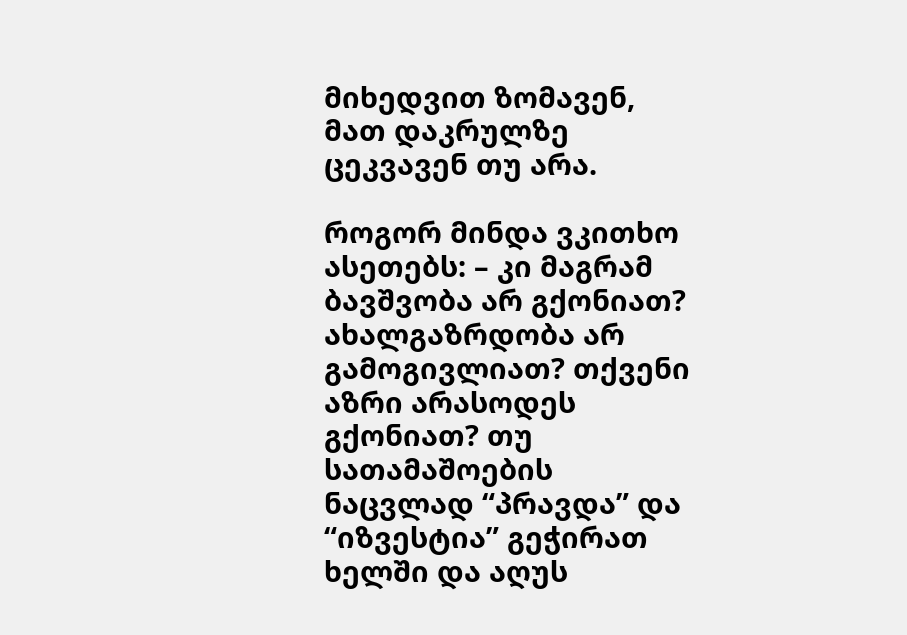მიხედვით ზომავენ, მათ დაკრულზე ცეკვავენ თუ არა.

როგორ მინდა ვკითხო ასეთებს: – კი მაგრამ ბავშვობა არ გქონიათ? ახალგაზრდობა არ გამოგივლიათ? თქვენი აზრი არასოდეს გქონიათ? თუ სათამაშოების ნაცვლად “პრავდა” და “იზვესტია” გეჭირათ ხელში და აღუს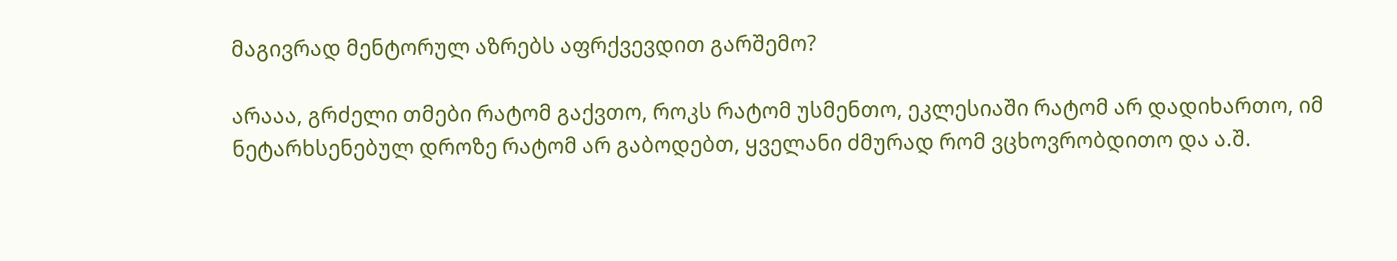მაგივრად მენტორულ აზრებს აფრქვევდით გარშემო?

არააა, გრძელი თმები რატომ გაქვთო, როკს რატომ უსმენთო, ეკლესიაში რატომ არ დადიხართო, იმ ნეტარხსენებულ დროზე რატომ არ გაბოდებთ, ყველანი ძმურად რომ ვცხოვრობდითო და ა.შ.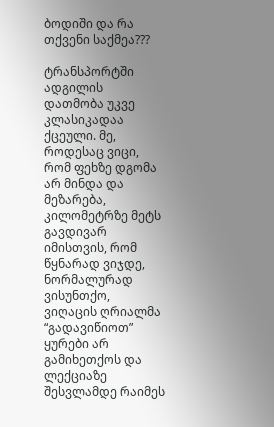ბოდიში და რა თქვენი საქმეა???

ტრანსპორტში ადგილის დათმობა უკვე კლასიკადაა ქცეული. მე, როდესაც ვიცი, რომ ფეხზე დგომა არ მინდა და მეზარება, კილომეტრზე მეტს გავდივარ იმისთვის, რომ წყნარად ვიჯდე, ნორმალურად ვისუნთქო, ვიღაცის ღრიალმა “გადავიწიოთ” ყურები არ გამიხეთქოს და ლექციაზე შესვლამდე რაიმეს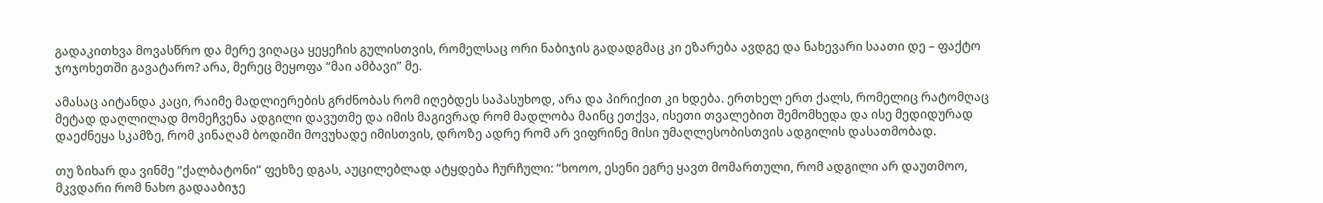გადაკითხვა მოვასწრო და მერე ვიღაცა ყეყეჩის გულისთვის, რომელსაც ორი ნაბიჯის გადადგმაც კი ეზარება ავდგე და ნახევარი საათი დე – ფაქტო ჯოჯოხეთში გავატარო? არა, მერეც მეყოფა “მაი ამბავი” მე.

ამასაც აიტანდა კაცი, რაიმე მადლიერების გრძნობას რომ იღებდეს საპასუხოდ, არა და პირიქით კი ხდება. ერთხელ ერთ ქალს, რომელიც რატომღაც მეტად დაღლილად მომეჩვენა ადგილი დავუთმე და იმის მაგივრად რომ მადლობა მაინც ეთქვა, ისეთი თვალებით შემომხედა და ისე მედიდურად დაეძნეყა სკამზე, რომ კინაღამ ბოდიში მოვუხადე იმისთვის, დროზე ადრე რომ არ ვიფრინე მისი უმაღლესობისთვის ადგილის დასათმობად.

თუ ზიხარ და ვინმე “ქალბატონი” ფეხზე დგას, აუცილებლად ატყდება ჩურჩული: “ხოოო, ესენი ეგრე ყავთ მომართული, რომ ადგილი არ დაუთმოო, მკვდარი რომ ნახო გადააბიჯე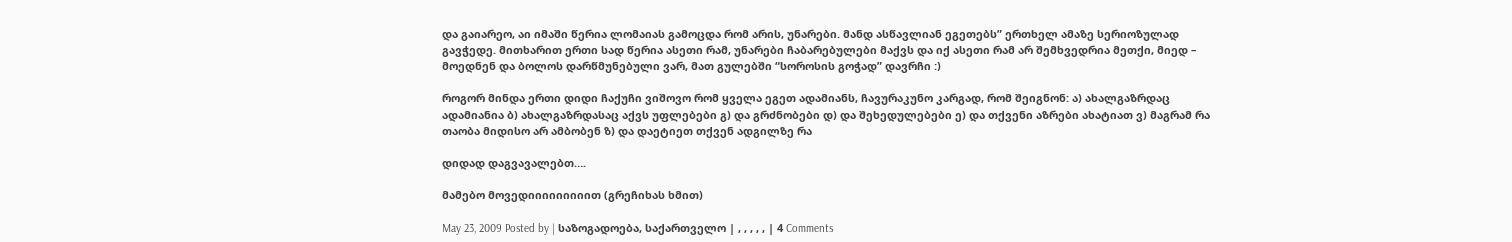და გაიარეო, აი იმაში წერია ლომაიას გამოცდა რომ არის, უნარები. მანდ ასწავლიან ეგეთებს” ერთხელ ამაზე სერიოზულად გავჭედე. მითხარით ერთი სად წერია ასეთი რამ, უნარები ჩაბარებულები მაქვს და იქ ასეთი რამ არ შემხვედრია მეთქი, მიედ – მოედნენ და ბოლოს დარწმუნებული ვარ, მათ გულებში “სოროსის გოჭად” დავრჩი :)

როგორ მინდა ერთი დიდი ჩაქუჩი ვიშოვო რომ ყველა ეგეთ ადამიანს, ჩავურაკუნო კარგად, რომ შეიგნონ: ა) ახალგაზრდაც ადამიანია ბ) ახალგაზრდასაც აქვს უფლებები გ) და გრძნობები დ) და შეხედულებები ე) და თქვენი აზრები ახატიათ ვ) მაგრამ რა თაობა მიდისო არ ამბობენ ზ) და დაეტიეთ თქვენ ადგილზე რა

დიდად დაგვავალებთ….

მამებო მოვედიიიიიიიიით (გრეჩიხას ხმით)

May 23, 2009 Posted by | საზოგადოება, საქართველო | , , , , , | 4 Comments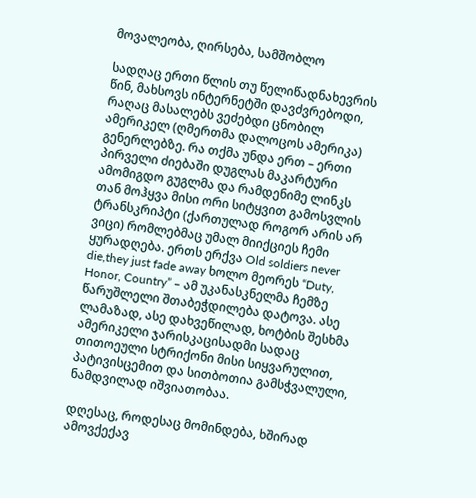მოვალეობა, ღირსება, სამშობლო

სადღაც ერთი წლის თუ წელიწადნახევრის წინ, მახსოვს ინტერნეტში დავძვრებოდი, რაღაც მასალებს ვეძებდი ცნობილ ამერიკელ (ღმერთმა დალოცოს ამერიკა) გენერლებზე. რა თქმა უნდა ერთ – ერთი პირველი ძიებაში დუგლას მაკარტური ამომიგდო გუგლმა და რამდენიმე ლინკს თან მოჰყვა მისი ორი სიტყვით გამოსვლის ტრანსკრიპტი (ქართულად როგორ არის არ ვიცი) რომლებმაც უმალ მიიქციეს ჩემი ყურადღება. ერთს ერქვა Old soldiers never die,they just fade away ხოლო მეორეს “Duty, Honor, Country” – ამ უკანასკნელმა ჩემზე წარუშლელი შთაბეჭდილება დატოვა. ასე ლამაზად, ასე დახვეწილად, ხოტბის შესხმა ამერიკელი ჯარისკაცისადმი სადაც თითოეული სტრიქონი მისი სიყვარულით, პატივისცემით და სითბოთია გამსჭვალული, ნამდვილად იშვიათობაა.

დღესაც, როდესაც მომინდება, ხშირად ამოვქექავ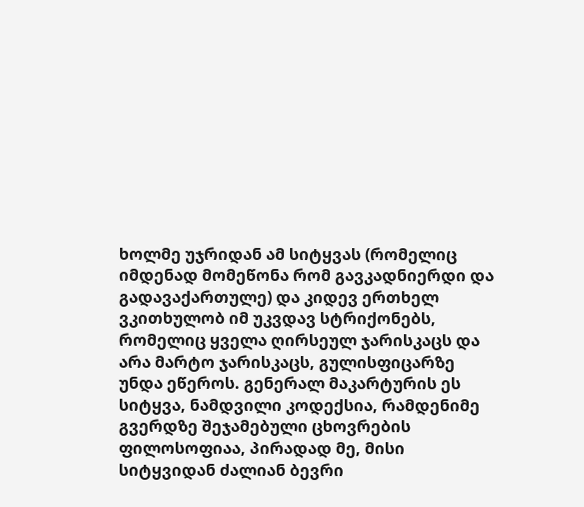ხოლმე უჯრიდან ამ სიტყვას (რომელიც იმდენად მომეწონა რომ გავკადნიერდი და გადავაქართულე) და კიდევ ერთხელ ვკითხულობ იმ უკვდავ სტრიქონებს, რომელიც ყველა ღირსეულ ჯარისკაცს და არა მარტო ჯარისკაცს, გულისფიცარზე უნდა ეწეროს. გენერალ მაკარტურის ეს სიტყვა, ნამდვილი კოდექსია, რამდენიმე გვერდზე შეჯამებული ცხოვრების ფილოსოფიაა, პირადად მე, მისი სიტყვიდან ძალიან ბევრი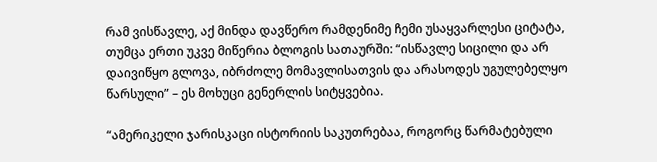რამ ვისწავლე, აქ მინდა დავწერო რამდენიმე ჩემი უსაყვარლესი ციტატა, თუმცა ერთი უკვე მიწერია ბლოგის სათაურში: “ისწავლე სიცილი და არ დაივიწყო გლოვა, იბრძოლე მომავლისათვის და არასოდეს უგულებელყო წარსული” – ეს მოხუცი გენერლის სიტყვებია.

“ამერიკელი ჯარისკაცი ისტორიის საკუთრებაა, როგორც წარმატებული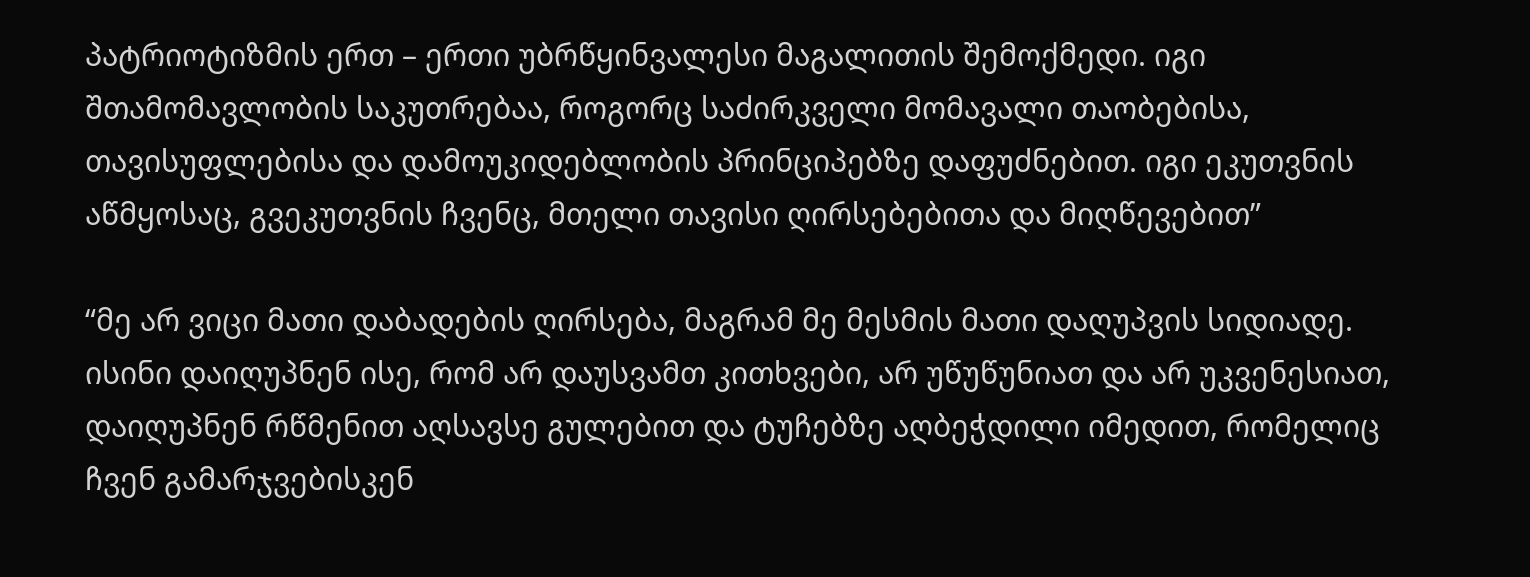პატრიოტიზმის ერთ – ერთი უბრწყინვალესი მაგალითის შემოქმედი. იგი შთამომავლობის საკუთრებაა, როგორც საძირკველი მომავალი თაობებისა, თავისუფლებისა და დამოუკიდებლობის პრინციპებზე დაფუძნებით. იგი ეკუთვნის აწმყოსაც, გვეკუთვნის ჩვენც, მთელი თავისი ღირსებებითა და მიღწევებით”

“მე არ ვიცი მათი დაბადების ღირსება, მაგრამ მე მესმის მათი დაღუპვის სიდიადე. ისინი დაიღუპნენ ისე, რომ არ დაუსვამთ კითხვები, არ უწუწუნიათ და არ უკვენესიათ, დაიღუპნენ რწმენით აღსავსე გულებით და ტუჩებზე აღბეჭდილი იმედით, რომელიც ჩვენ გამარჯვებისკენ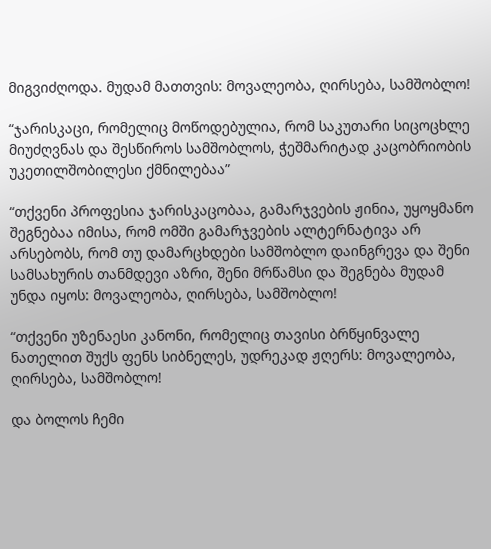მიგვიძღოდა. მუდამ მათთვის: მოვალეობა, ღირსება, სამშობლო!

“ჯარისკაცი, რომელიც მოწოდებულია, რომ საკუთარი სიცოცხლე მიუძღვნას და შესწიროს სამშობლოს, ჭეშმარიტად კაცობრიობის უკეთილშობილესი ქმნილებაა”

“თქვენი პროფესია ჯარისკაცობაა, გამარჯვების ჟინია, უყოყმანო შეგნებაა იმისა, რომ ომში გამარჯვების ალტერნატივა არ არსებობს, რომ თუ დამარცხდები სამშობლო დაინგრევა და შენი სამსახურის თანმდევი აზრი, შენი მრწამსი და შეგნება მუდამ უნდა იყოს: მოვალეობა, ღირსება, სამშობლო!

“თქვენი უზენაესი კანონი, რომელიც თავისი ბრწყინვალე ნათელით შუქს ფენს სიბნელეს, უდრეკად ჟღერს: მოვალეობა, ღირსება, სამშობლო!

და ბოლოს ჩემი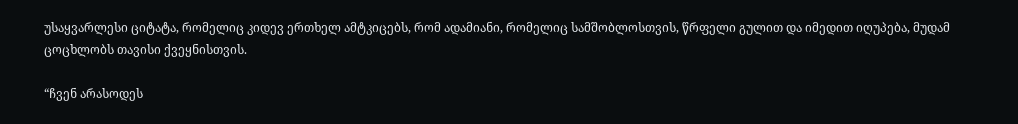უსაყვარლესი ციტატა, რომელიც კიდევ ერთხელ ამტკიცებს, რომ ადამიანი, რომელიც სამშობლოსთვის, წრფელი გულით და იმედით იღუპება, მუდამ ცოცხლობს თავისი ქვეყნისთვის.

“ჩვენ არასოდეს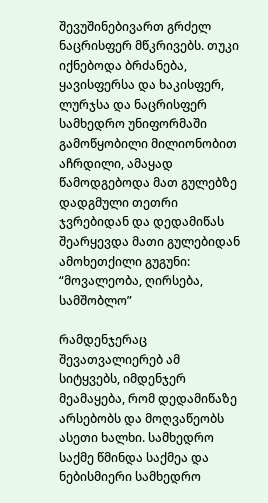შევუშინებივართ გრძელ ნაცრისფერ მწკრივებს. თუკი იქნებოდა ბრძანება, ყავისფერსა და ხაკისფერ, ლურჯსა და ნაცრისფერ სამხედრო უნიფორმაში გამოწყობილი მილიონობით აჩრდილი, ამაყად წამოდგებოდა მათ გულებზე დადგმული თეთრი ჯვრებიდან და დედამიწას შეარყევდა მათი გულებიდან ამოხეთქილი გუგუნი: “მოვალეობა, ღირსება, სამშობლო”

რამდენჯერაც შევათვალიერებ ამ სიტყვებს, იმდენჯერ მეამაყება, რომ დედამიწაზე არსებობს და მოღვაწეობს ასეთი ხალხი. სამხედრო საქმე წმინდა საქმეა და ნებისმიერი სამხედრო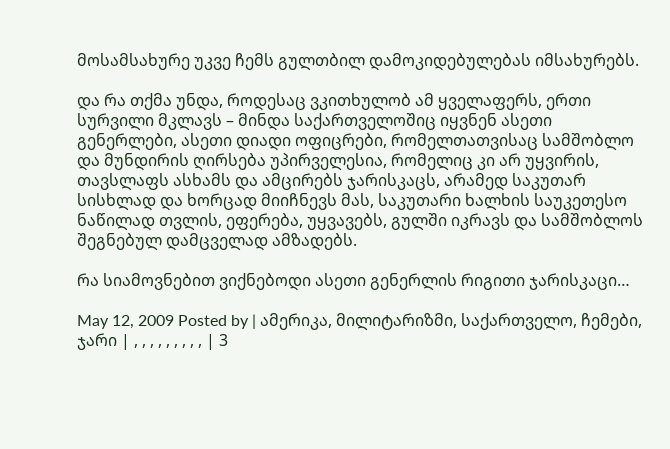მოსამსახურე უკვე ჩემს გულთბილ დამოკიდებულებას იმსახურებს.

და რა თქმა უნდა, როდესაც ვკითხულობ ამ ყველაფერს, ერთი სურვილი მკლავს – მინდა საქართველოშიც იყვნენ ასეთი გენერლები, ასეთი დიადი ოფიცრები, რომელთათვისაც სამშობლო და მუნდირის ღირსება უპირველესია, რომელიც კი არ უყვირის, თავსლაფს ასხამს და ამცირებს ჯარისკაცს, არამედ საკუთარ სისხლად და ხორცად მიიჩნევს მას, საკუთარი ხალხის საუკეთესო ნაწილად თვლის, ეფერება, უყვავებს, გულში იკრავს და სამშობლოს შეგნებულ დამცველად ამზადებს.

რა სიამოვნებით ვიქნებოდი ასეთი გენერლის რიგითი ჯარისკაცი…

May 12, 2009 Posted by | ამერიკა, მილიტარიზმი, საქართველო, ჩემები, ჯარი | , , , , , , , , , | 3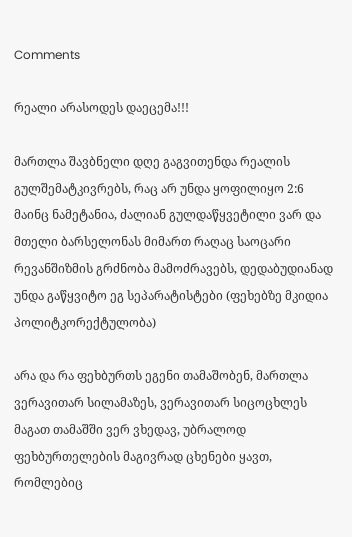Comments

რეალი არასოდეს დაეცემა!!!

მართლა შავბნელი დღე გაგვითენდა რეალის გულშემატკივრებს, რაც არ უნდა ყოფილიყო 2:6 მაინც ნამეტანია, ძალიან გულდაწყვეტილი ვარ და მთელი ბარსელონას მიმართ რაღაც საოცარი რევანშიზმის გრძნობა მამოძრავებს, დედაბუდიანად უნდა გაწყვიტო ეგ სეპარატისტები (ფეხებზე მკიდია პოლიტკორექტულობა)

არა და რა ფეხბურთს ეგენი თამაშობენ, მართლა ვერავითარ სილამაზეს, ვერავითარ სიცოცხლეს მაგათ თამაშში ვერ ვხედავ, უბრალოდ ფეხბურთელების მაგივრად ცხენები ყავთ, რომლებიც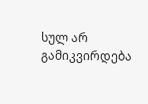სულ არ გამიკვირდება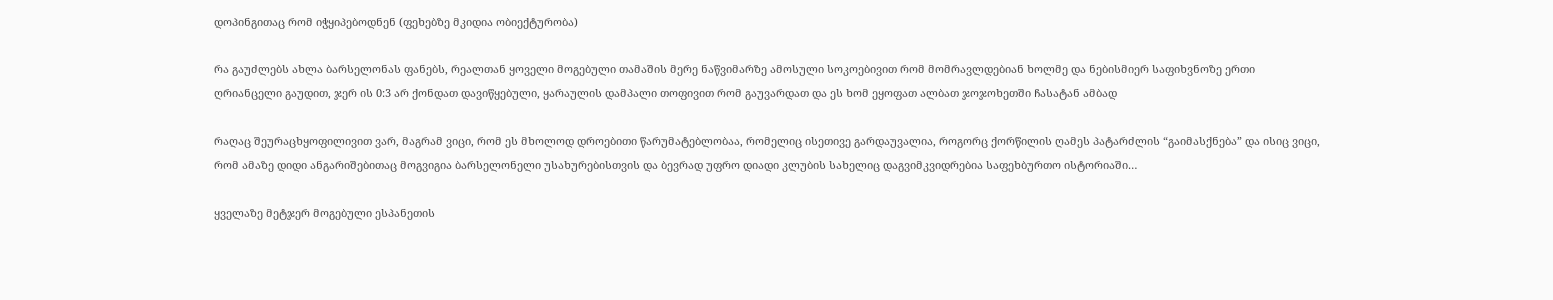დოპინგითაც რომ იჭყიპებოდნენ (ფეხებზე მკიდია ობიექტურობა)

რა გაუძლებს ახლა ბარსელონას ფანებს, რეალთან ყოველი მოგებული თამაშის მერე ნაწვიმარზე ამოსული სოკოებივით რომ მომრავლდებიან ხოლმე და ნებისმიერ საფიხვნოზე ერთი ღრიანცელი გაუდით, ჯერ ის 0:3 არ ქონდათ დავიწყებული, ყარაულის დამპალი თოფივით რომ გაუვარდათ და ეს ხომ ეყოფათ ალბათ ჯოჯოხეთში ჩასატან ამბად

რაღაც შეურაცხყოფილივით ვარ, მაგრამ ვიცი, რომ ეს მხოლოდ დროებითი წარუმატებლობაა, რომელიც ისეთივე გარდაუვალია, როგორც ქორწილის ღამეს პატარძლის “გაიმასქნება” და ისიც ვიცი, რომ ამაზე დიდი ანგარიშებითაც მოგვიგია ბარსელონელი უსახურებისთვის და ბევრად უფრო დიადი კლუბის სახელიც დაგვიმკვიდრებია საფეხბურთო ისტორიაში…

ყველაზე მეტჯერ მოგებული ესპანეთის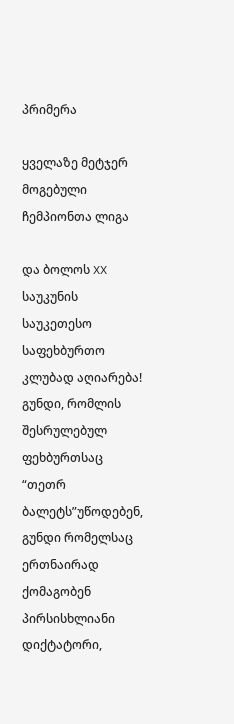პრიმერა

ყველაზე მეტჯერ მოგებული ჩემპიონთა ლიგა

და ბოლოს XX საუკუნის საუკეთესო საფეხბურთო კლუბად აღიარება! გუნდი, რომლის შესრულებულ ფეხბურთსაც “თეთრ ბალეტს”უწოდებენ, გუნდი რომელსაც ერთნაირად ქომაგობენ პირსისხლიანი დიქტატორი,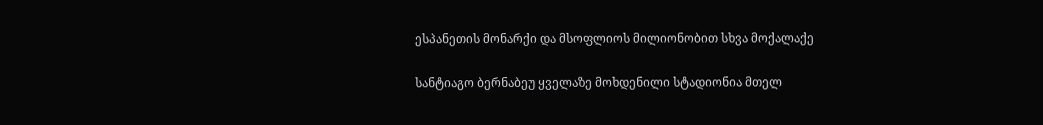ესპანეთის მონარქი და მსოფლიოს მილიონობით სხვა მოქალაქე

სანტიაგო ბერნაბეუ ყველაზე მოხდენილი სტადიონია მთელ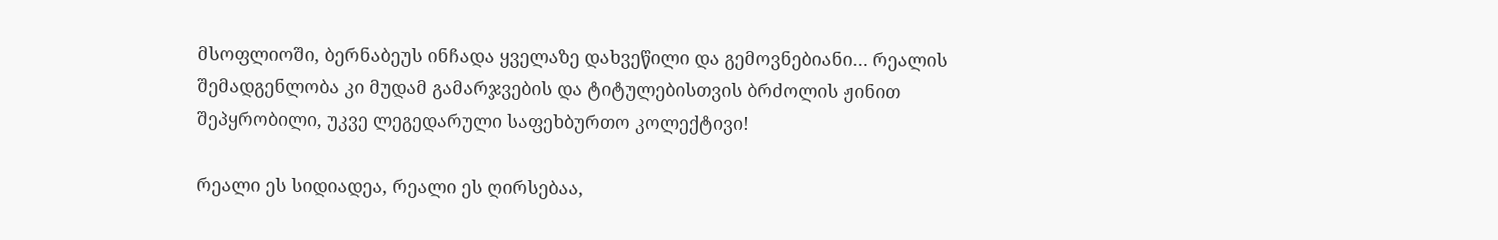მსოფლიოში, ბერნაბეუს ინჩადა ყველაზე დახვეწილი და გემოვნებიანი… რეალის შემადგენლობა კი მუდამ გამარჯვების და ტიტულებისთვის ბრძოლის ჟინით შეპყრობილი, უკვე ლეგედარული საფეხბურთო კოლექტივი!

რეალი ეს სიდიადეა, რეალი ეს ღირსებაა,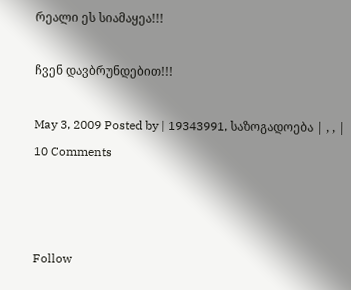რეალი ეს სიამაყეა!!!

ჩვენ დავბრუნდებით!!!

May 3, 2009 Posted by | 19343991, საზოგადოება | , , | 10 Comments



Follow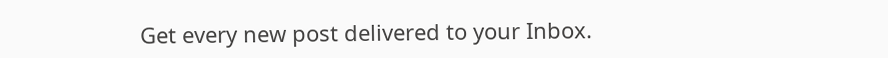Get every new post delivered to your Inbox.